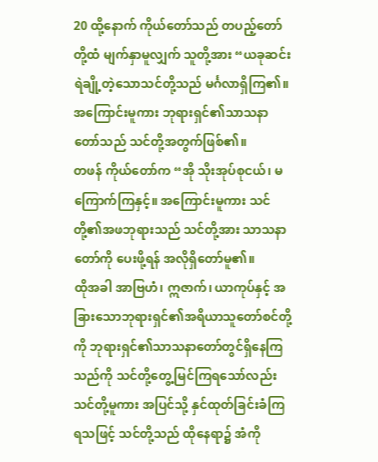20 ထို့နောက် ကိုယ်တော်သည် တပည့်တော်တို့ထံ မျက်နှာမူလျှက် သူတို့အား “ယခုဆင်းရဲချို့တဲ့သောသင်တို့သည် မင်္ဂလာရှိကြ၏။ အကြောင်းမူကား ဘုရားရှင်၏သာသနာတော်သည် သင်တို့အတွက်ဖြစ်၏။
တဖန် ကိုယ်တော်က “အို သိုးအုပ်စုငယ်၊ မကြောက်ကြနှင့်။ အကြောင်းမူကား သင်တို့၏အဖဘုရားသည် သင်တို့အား သာသနာတော်ကို ပေးဖို့ရန် အလိုရှိတော်မူ၏။
ထိုအခါ အာဗြဟံ၊ ဣဇာက်၊ ယာကုပ်နှင့် အခြားသောဘုရားရှင်၏အရိယာသူတော်စင်တို့ကို ဘုရားရှင်၏သာသနာတော်တွင်ရှိနေကြသည်ကို သင်တို့တွေ့မြင်ကြရသော်လည်း သင်တို့မူကား အပြင်သို့ နှင်ထုတ်ခြင်းခံကြရသဖြင့် သင်တို့သည် ထိုနေရာ၌ အံကို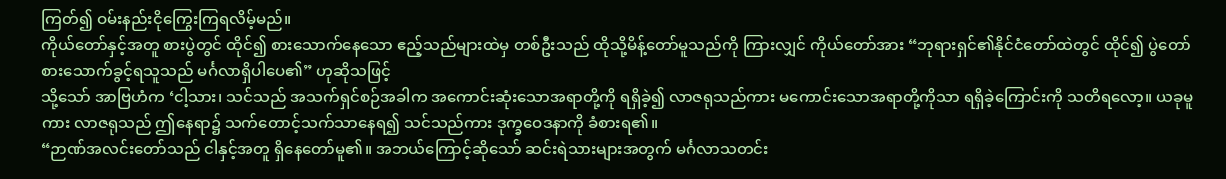ကြတ်၍ ဝမ်းနည်းငိုကြွေးကြရလိမ့်မည်။
ကိုယ်တော်နှင့်အတူ စားပွဲတွင် ထိုင်၍ စားသောက်နေသော ဧည့်သည်များထဲမှ တစ်ဦးသည် ထိုသို့မိန့်တော်မူသည်ကို ကြားလျှင် ကိုယ်တော်အား “ဘုရားရှင်၏နိုင်ငံတော်ထဲတွင် ထိုင်၍ ပွဲတော်စားသောက်ခွင့်ရသူသည် မင်္ဂလာရှိပါပေ၏” ဟုဆိုသဖြင့်
သို့သော် အာဗြဟံက ‘ငါ့သား၊ သင်သည် အသက်ရှင်စဉ်အခါက အကောင်းဆုံးသောအရာတို့ကို ရရှိခဲ့၍ လာဇရုသည်ကား မကောင်းသောအရာတို့ကိုသာ ရရှိခဲ့ကြောင်းကို သတိရလော့။ ယခုမူကား လာဇရုသည် ဤနေရာ၌ သက်တောင့်သက်သာနေရ၍ သင်သည်ကား ဒုက္ခဝေဒနာကို ခံစားရ၏။
“ဉာဏ်အလင်းတော်သည် ငါနှင့်အတူ ရှိနေတော်မူ၏။ အဘယ်ကြောင့်ဆိုသော် ဆင်းရဲသားများအတွက် မင်္ဂလာသတင်း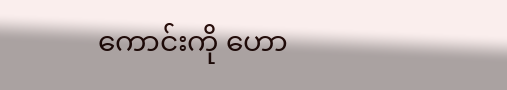ကောင်းကို ဟော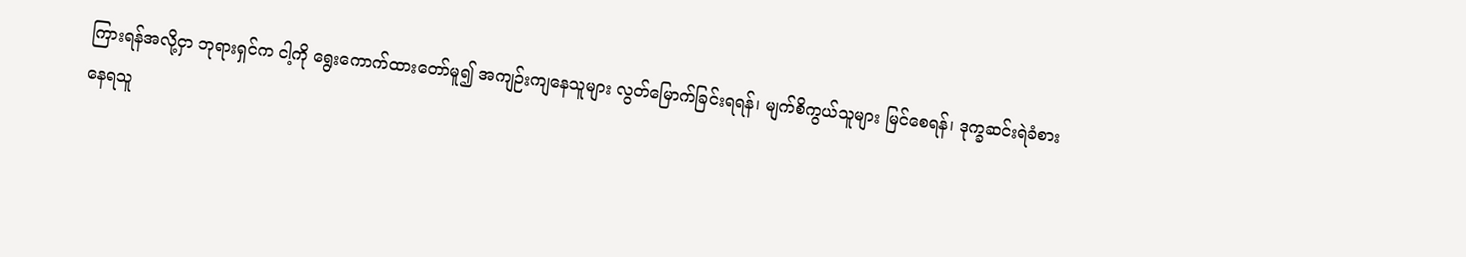ကြားရန်အလို့ငှာ ဘုရားရှင်က ငါ့ကို ရွေးကောက်ထားတော်မူ၍ အကျဉ်းကျနေသူများ လွတ်မြောက်ခြင်းရရန်၊ မျက်စိကွယ်သူများ မြင်စေရန်၊ ဒုက္ခဆင်းရဲခံစားနေရသူ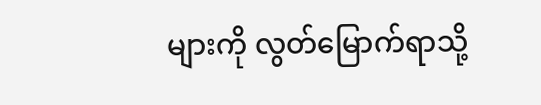များကို လွတ်မြောက်ရာသို့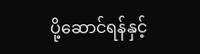ပို့ဆောင်ရန်နှင့်